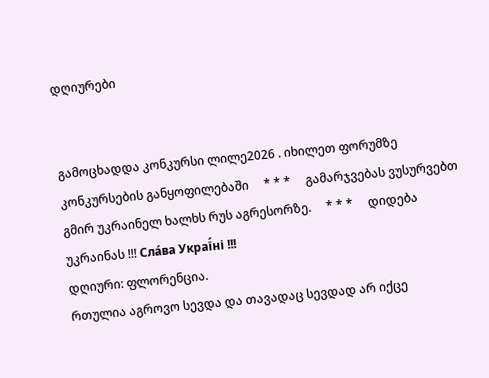დღიურები


გამოცხადდა კონკურსი ლილე2026 . იხილეთ ფორუმზე კონკურსების განყოფილებაში     * * *     გამარჯვებას ვუსურვებთ გმირ უკრაინელ ხალხს რუს აგრესორზე.     * * *     დიდება უკრაინას !!! Сла́ва Украї́ні !!!
დღიური: ფლორენცია.
რთულია აგროვო სევდა და თავადაც სევდად არ იქცე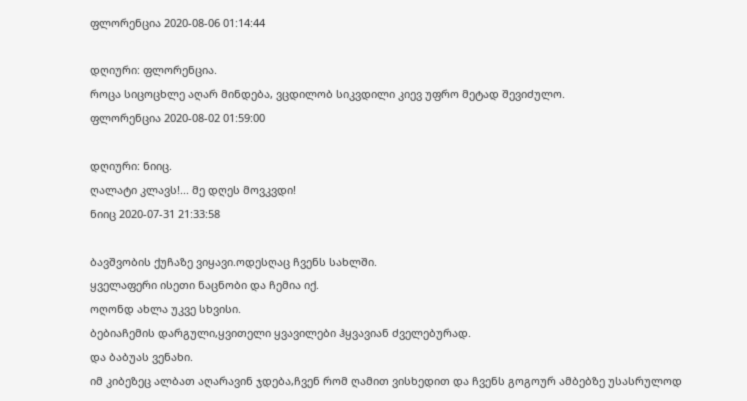ფლორენცია 2020-08-06 01:14:44

დღიური: ფლორენცია.
როცა სიცოცხლე აღარ მინდება, ვცდილობ სიკვდილი კიევ უფრო მეტად შევიძულო.
ფლორენცია 2020-08-02 01:59:00

დღიური: ნიიც.
ღალატი კლავს!... მე დღეს მოვკვდი!
ნიიც 2020-07-31 21:33:58

ბავშვობის ქუჩაზე ვიყავი.ოდესღაც ჩვენს სახლში.
ყველაფერი ისეთი ნაცნობი და ჩემია იქ.
ოღონდ ახლა უკვე სხვისი.
ბებიაჩემის დარგული,ყვითელი ყვავილები ჰყვავიან ძველებურად.
და ბაბუას ვენახი.
იმ კიბეზეც ალბათ აღარავინ ჯდება,ჩვენ რომ ღამით ვისხედით და ჩვენს გოგოურ ამბებზე უსასრულოდ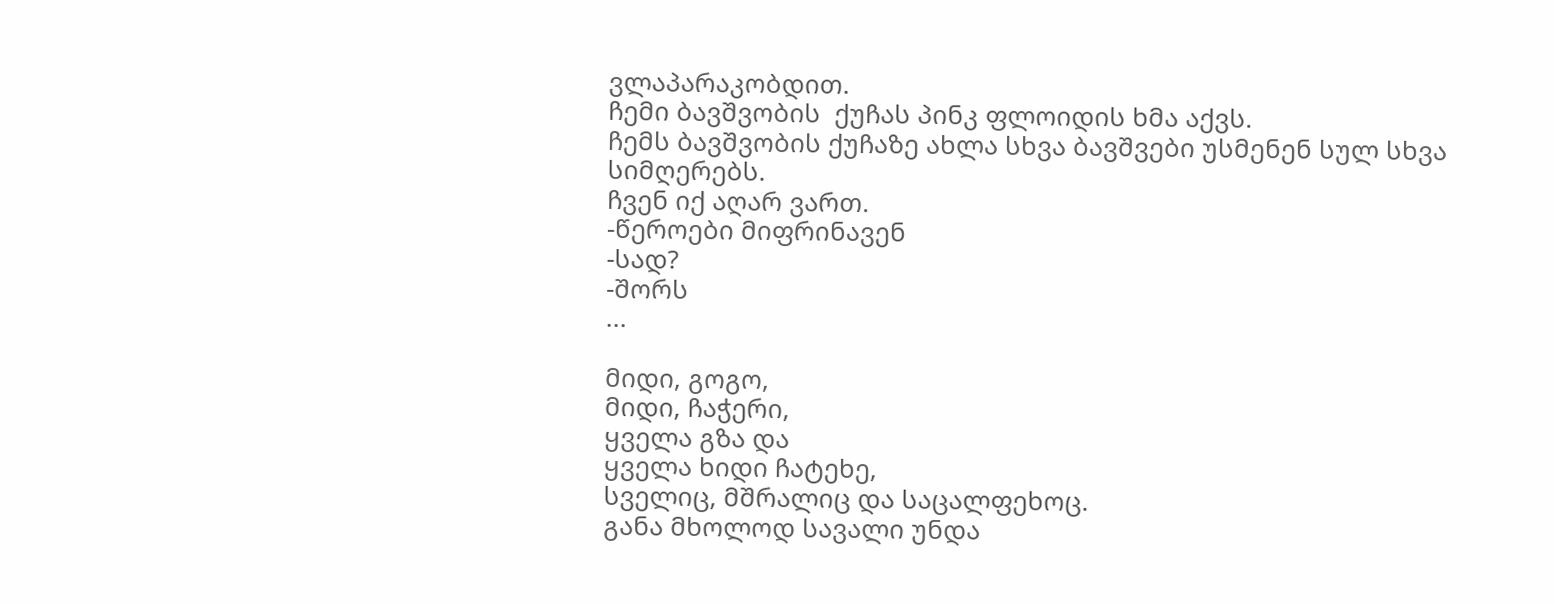ვლაპარაკობდით.
ჩემი ბავშვობის  ქუჩას პინკ ფლოიდის ხმა აქვს.
ჩემს ბავშვობის ქუჩაზე ახლა სხვა ბავშვები უსმენენ სულ სხვა სიმღერებს.
ჩვენ იქ აღარ ვართ.
-წეროები მიფრინავენ
-სად?
-შორს
...

მიდი, გოგო,
მიდი, ჩაჭერი,
ყველა გზა და
ყველა ხიდი ჩატეხე,
სველიც, მშრალიც და საცალფეხოც.
განა მხოლოდ სავალი უნდა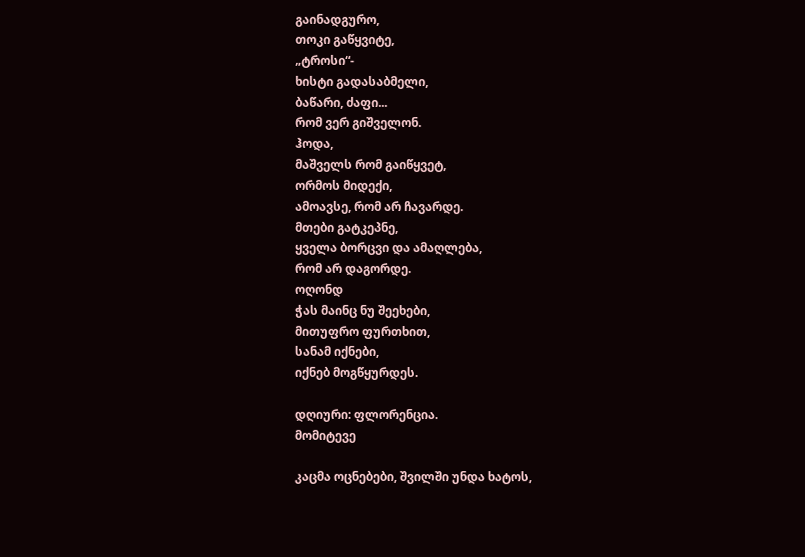გაინადგურო,
თოკი გაწყვიტე,
„ტროსი“-
ხისტი გადასაბმელი,
ბაწარი, ძაფი...
რომ ვერ გიშველონ.
ჰოდა,
მაშველს რომ გაიწყვეტ,
ორმოს მიდექი,
ამოავსე, რომ არ ჩავარდე.
მთები გატკეპნე,
ყველა ბორცვი და ამაღლება,
რომ არ დაგორდე.
ოღონდ
ჭას მაინც ნუ შეეხები,
მითუფრო ფურთხით,
სანამ იქნები,
იქნებ მოგწყურდეს.

დღიური: ფლორენცია.
მომიტევე

კაცმა ოცნებები, შვილში უნდა ხატოს,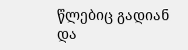წლებიც გადიან და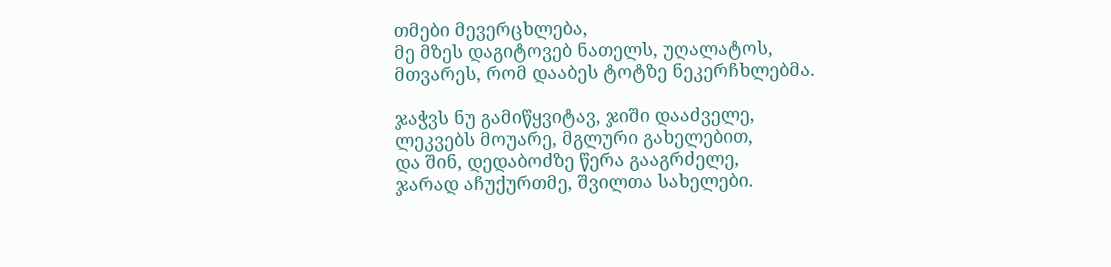თმები მევერცხლება,
მე მზეს დაგიტოვებ ნათელს, უღალატოს,
მთვარეს, რომ დააბეს ტოტზე ნეკერჩხლებმა.

ჯაჭვს ნუ გამიწყვიტავ, ჯიში დააძველე,
ლეკვებს მოუარე, მგლური გახელებით,
და შინ, დედაბოძზე წერა გააგრძელე,
ჯარად აჩუქურთმე, შვილთა სახელები.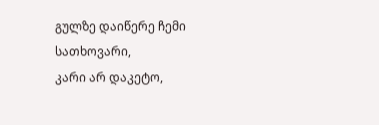გულზე დაიწერე ჩემი სათხოვარი,
კარი არ დაკეტო,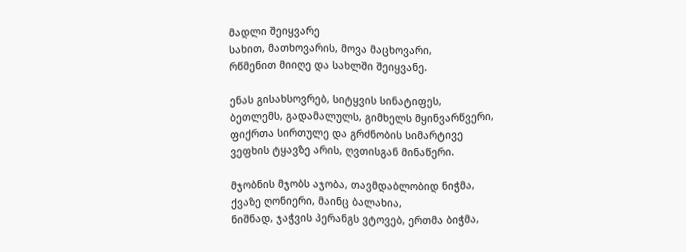მადლი შეიყვარე
სახით, მათხოვარის, მოვა მაცხოვარი,
რწმენით მიიღე და სახლში შეიყვანე.

ენას გისახსოვრებ, სიტყვის სინატიფეს,
ბეთლემს, გადამალულს, გიმხელს მყინვარწვერი,
ფიქრთა სირთულე და გრძნობის სიმარტივე
ვეფხის ტყავზე არის, ღვთისგან მინაწერი.

მჯობნის მჯობს აჯობა, თავმდაბლობიდ ნიჭმა,
ქვაზე ღონიერი, მაინც ბალახია,
ნიშნად, ჯაჭვის პერანგს ვტოვებ, ერთმა ბიჭმა,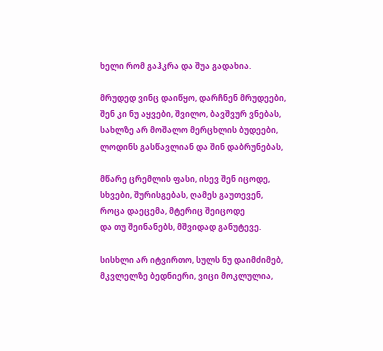ხელი რომ გაჰკრა და შუა გადახია.

მრუდედ ვინც დაიწყო, დარჩნენ მრუდეები,
შენ კი ნუ აყვები, შვილო, ბავშვურ ვნებას,
სახლზე არ მოშალო მერცხლის ბუდეები,
ლოდინს გასწავლიან და შინ დაბრუნებას,

მწარე ცრემლის ფასი, ისევ შენ იცოდე,
სხვები, შურისგებას, ღამეს გაუთევენ,
როცა დაეცემა, მტერიც შეიცოდე
და თუ შეინანებს, მშვიდად განუტევე.

სისხლი არ იტვირთო, სულს ნუ დაიმძიმებ,
მკვლელზე ბედნიერი, ვიცი მოკლულია,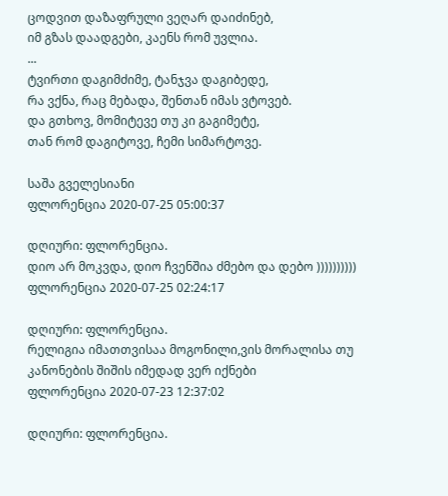ცოდვით დაზაფრული ვეღარ დაიძინებ,
იმ გზას დაადგები, კაენს რომ უვლია.
...
ტვირთი დაგიმძიმე, ტანჯვა დაგიბედე,
რა ვქნა, რაც მებადა, შენთან იმას ვტოვებ.
და გთხოვ, მომიტევე თუ კი გაგიმეტე,
თან რომ დაგიტოვე, ჩემი სიმარტოვე.

საშა გველესიანი
ფლორენცია 2020-07-25 05:00:37

დღიური: ფლორენცია.
დიო არ მოკვდა, დიო ჩვენშია ძმებო და დებო ))))))))))
ფლორენცია 2020-07-25 02:24:17

დღიური: ფლორენცია.
რელიგია იმათთვისაა მოგონილი,ვის მორალისა თუ კანონების შიშის იმედად ვერ იქნები
ფლორენცია 2020-07-23 12:37:02

დღიური: ფლორენცია.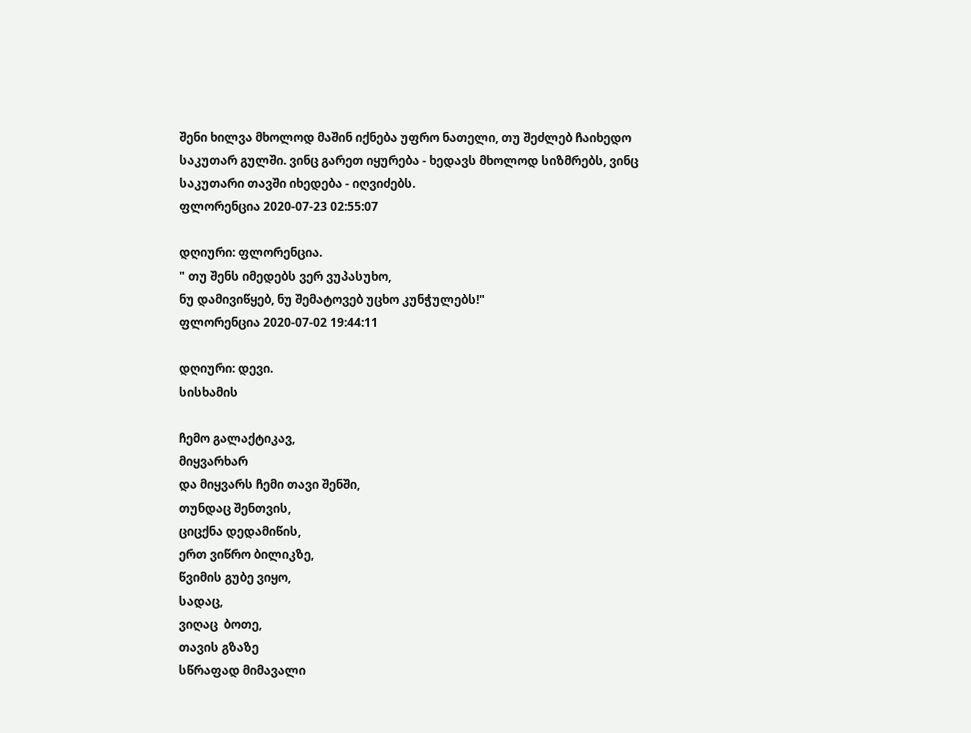შენი ხილვა მხოლოდ მაშინ იქნება უფრო ნათელი, თუ შეძლებ ჩაიხედო საკუთარ გულში. ვინც გარეთ იყურება - ხედავს მხოლოდ სიზმრებს, ვინც საკუთარი თავში იხედება - იღვიძებს.
ფლორენცია 2020-07-23 02:55:07

დღიური: ფლორენცია.
" თუ შენს იმედებს ვერ ვუპასუხო,
ნუ დამივიწყებ, ნუ შემატოვებ უცხო კუნჭულებს!"
ფლორენცია 2020-07-02 19:44:11

დღიური: დევი.
სისხამის

ჩემო გალაქტიკავ,
მიყვარხარ
და მიყვარს ჩემი თავი შენში,
თუნდაც შენთვის,
ციცქნა დედამიწის,
ერთ ვიწრო ბილიკზე,
წვიმის გუბე ვიყო,
სადაც,
ვიღაც  ბოთე,
თავის გზაზე
სწრაფად მიმავალი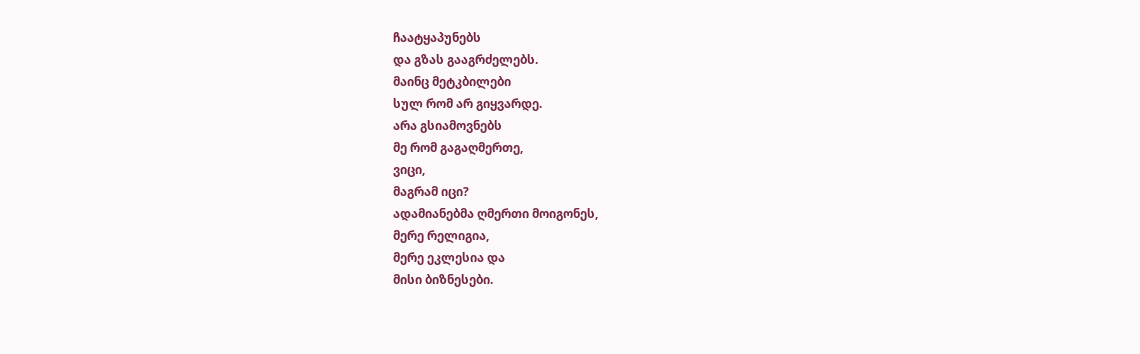ჩაატყაპუნებს
და გზას გააგრძელებს.
მაინც მეტკბილები
სულ რომ არ გიყვარდე.
არა გსიამოვნებს
მე რომ გაგაღმერთე,
ვიცი,
მაგრამ იცი?
ადამიანებმა ღმერთი მოიგონეს,
მერე რელიგია,
მერე ეკლესია და
მისი ბიზნესები.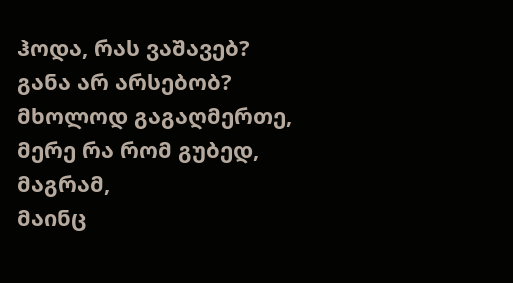ჰოდა, რას ვაშავებ?
განა არ არსებობ?
მხოლოდ გაგაღმერთე,
მერე რა რომ გუბედ,
მაგრამ,
მაინც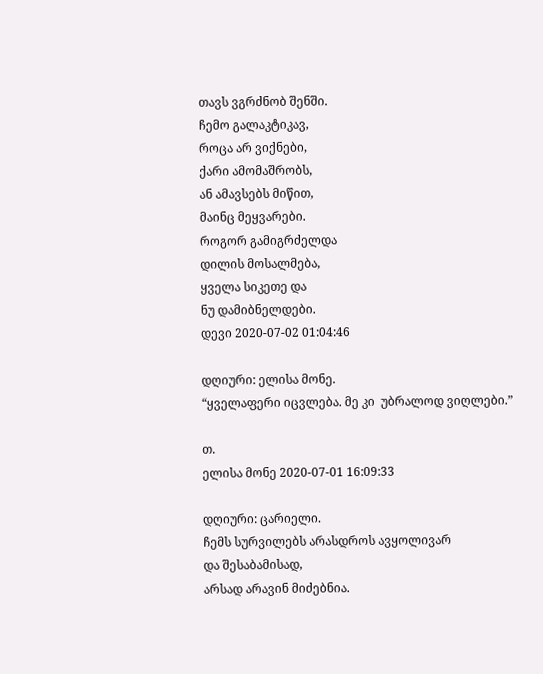თავს ვგრძნობ შენში.
ჩემო გალაკტიკავ,
როცა არ ვიქნები,
ქარი ამომაშრობს,
ან ამავსებს მიწით,
მაინც მეყვარები.
როგორ გამიგრძელდა
დილის მოსალმება,
ყველა სიკეთე და
ნუ დამიბნელდები.
დევი 2020-07-02 01:04:46

დღიური: ელისა მონე.
“ყველაფერი იცვლება. მე კი  უბრალოდ ვიღლები.”

თ.
ელისა მონე 2020-07-01 16:09:33

დღიური: ცარიელი.
ჩემს სურვილებს არასდროს ავყოლივარ
და შესაბამისად,
არსად არავინ მიძებნია.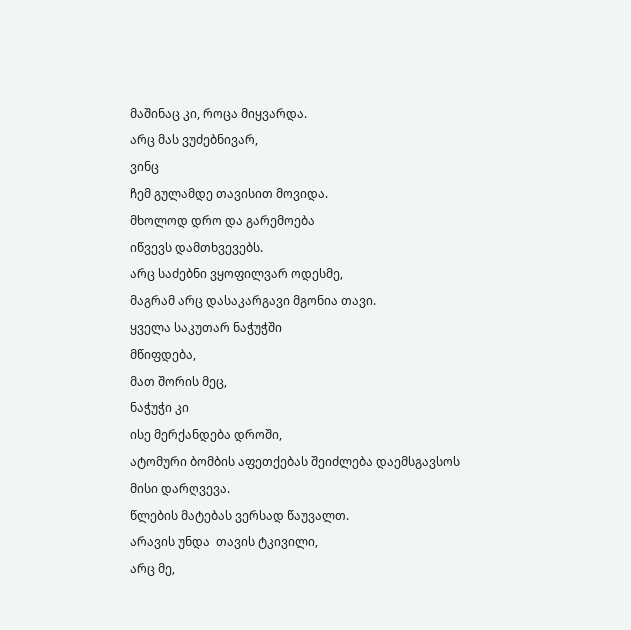მაშინაც კი, როცა მიყვარდა.
არც მას ვუძებნივარ,
ვინც
ჩემ გულამდე თავისით მოვიდა.
მხოლოდ დრო და გარემოება
იწვევს დამთხვევებს.
არც საძებნი ვყოფილვარ ოდესმე,
მაგრამ არც დასაკარგავი მგონია თავი.
ყველა საკუთარ ნაჭუჭში
მწიფდება,
მათ შორის მეც,
ნაჭუჭი კი
ისე მერქანდება დროში,
ატომური ბომბის აფეთქებას შეიძლება დაემსგავსოს
მისი დარღვევა.
წლების მატებას ვერსად წაუვალთ.
არავის უნდა  თავის ტკივილი,
არც მე,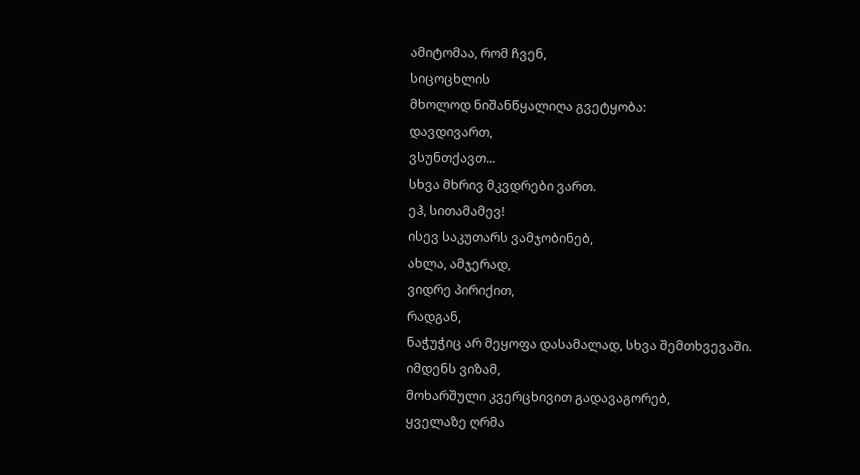ამიტომაა, რომ ჩვენ,
სიცოცხლის
მხოლოდ ნიშანწყალიღა გვეტყობა:
დავდივართ,
ვსუნთქავთ...
სხვა მხრივ მკვდრები ვართ.
ეჰ, სითამამევ!
ისევ საკუთარს ვამჯობინებ,
ახლა, ამჯერად,
ვიდრე პირიქით,
რადგან,
ნაჭუჭიც არ მეყოფა დასამალად, სხვა შემთხვევაში.
იმდენს ვიზამ,
მოხარშული კვერცხივით გადავაგორებ,
ყველაზე ღრმა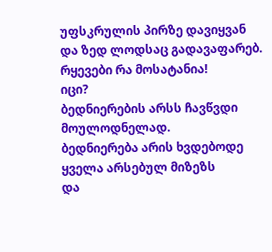უფსკრულის პირზე დავიყვან
და ზედ ლოდსაც გადავაფარებ.
რყევები რა მოსატანია!
იცი?
ბედნიერების არსს ჩავწვდი მოულოდნელად.
ბედნიერება არის ხვდებოდე
ყველა არსებულ მიზეზს
და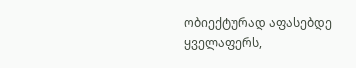ობიექტურად აფასებდე ყველაფერს,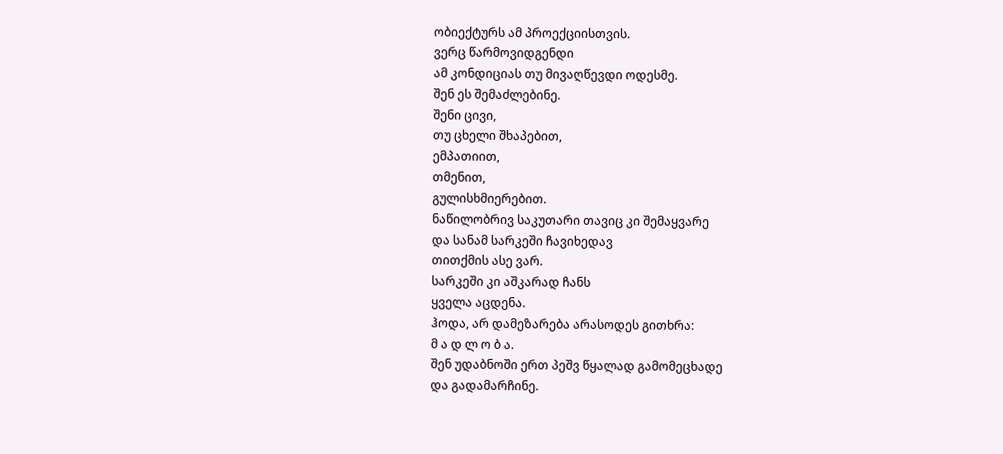ობიექტურს ამ პროექციისთვის.
ვერც წარმოვიდგენდი
ამ კონდიციას თუ მივაღწევდი ოდესმე.
შენ ეს შემაძლებინე.
შენი ცივი,
თუ ცხელი შხაპებით,
ემპათიით,
თმენით,
გულისხმიერებით.
ნაწილობრივ საკუთარი თავიც კი შემაყვარე
და სანამ სარკეში ჩავიხედავ
თითქმის ასე ვარ.
სარკეში კი აშკარად ჩანს
ყველა აცდენა.
ჰოდა, არ დამეზარება არასოდეს გითხრა:
მ ა დ ლ ო ბ ა.
შენ უდაბნოში ერთ პეშვ წყალად გამომეცხადე
და გადამარჩინე.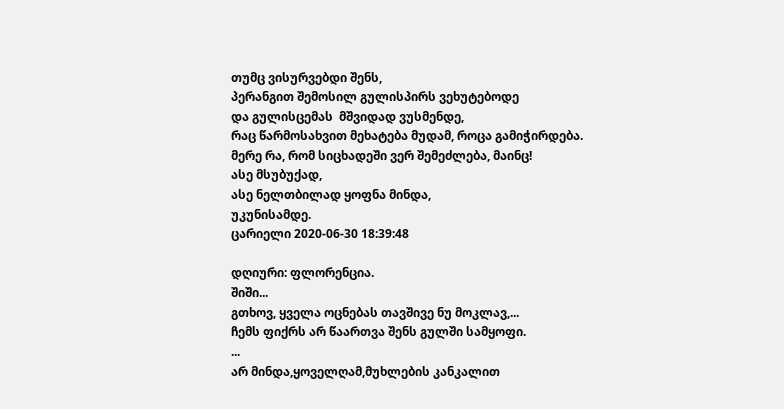თუმც ვისურვებდი შენს,
პერანგით შემოსილ გულისპირს ვეხუტებოდე
და გულისცემას  მშვიდად ვუსმენდე,
რაც წარმოსახვით მეხატება მუდამ, როცა გამიჭირდება.
მერე რა, რომ სიცხადეში ვერ შემეძლება, მაინც!
ასე მსუბუქად,
ასე ნელთბილად ყოფნა მინდა,
უკუნისამდე.
ცარიელი 2020-06-30 18:39:48

დღიური: ფლორენცია.
შიში...
გთხოვ, ყველა ოცნებას თავშივე ნუ მოკლავ,...
ჩემს ფიქრს არ წაართვა შენს გულში სამყოფი.
...
არ მინდა,ყოველღამ,მუხლების კანკალით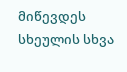მიწევდეს სხეულის სხვა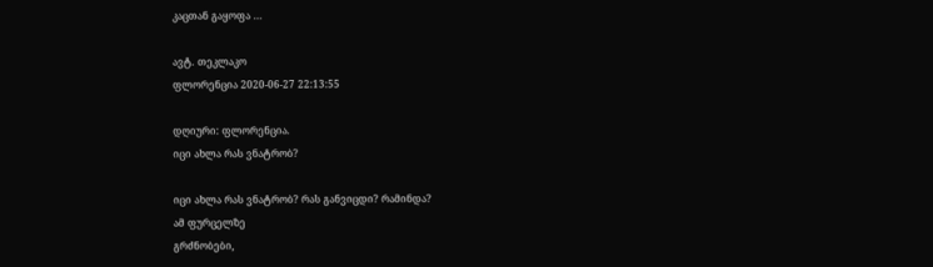კაცთან გაყოფა ...

ავტ. თეკლაკო
ფლორენცია 2020-06-27 22:13:55

დღიური: ფლორენცია.
იცი ახლა რას ვნატრობ?

იცი ახლა რას ვნატრობ? რას განვიცდი? რამინდა?
ამ ფურცელზე
გრძნობები,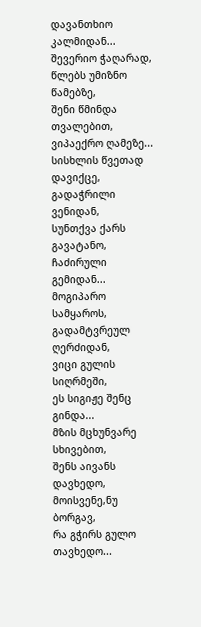დავანთხიო კალმიდან...
შევერიო ჭაღარად,
წლებს უმიზნო წამებზე,
შენი წმინდა თვალებით, ვიპაექრო ღამეზე...
სისხლის წვეთად დავიქცე,
გადაჭრილი ვენიდან,
სუნთქვა ქარს გავატანო,
ჩაძირული გემიდან...
მოგიპარო სამყაროს,
გადამტვრეულ ღერძიდან,
ვიცი გულის სიღრმეში,
ეს სიგიჟე შენც  გინდა...
მზის მცხუნვარე სხივებით,
შენს აივანს  დავხედო,
მოისვენე,ნუ ბორგავ,
რა გჭირს გულო თავხედო...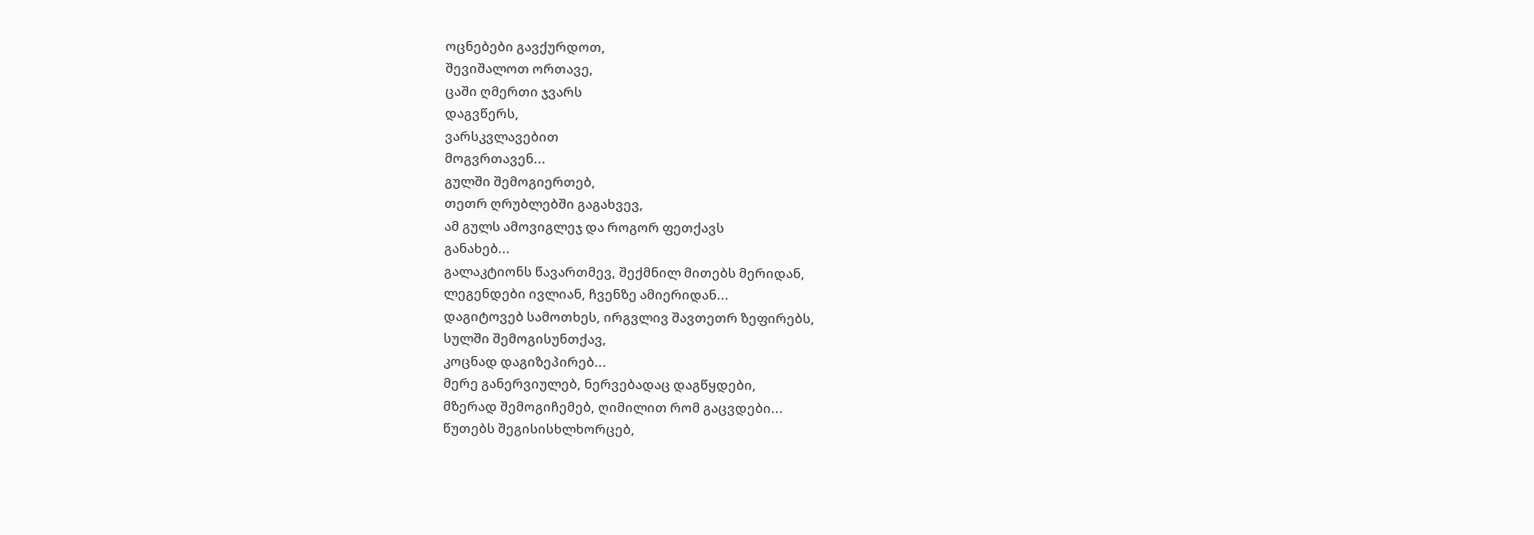ოცნებები გავქურდოთ,
შევიშალოთ ორთავე,
ცაში ღმერთი ჯვარს
დაგვწერს,
ვარსკვლავებით
მოგვრთავენ...
გულში შემოგიერთებ,
თეთრ ღრუბლებში გაგახვევ,
ამ გულს ამოვიგლეჯ და როგორ ფეთქავს
განახებ...
გალაკტიონს წავართმევ, შექმნილ მითებს მერიდან,
ლეგენდები ივლიან, ჩვენზე ამიერიდან...
დაგიტოვებ სამოთხეს, ირგვლივ შავთეთრ ზეფირებს,
სულში შემოგისუნთქავ,
კოცნად დაგიზეპირებ...
მერე განერვიულებ, ნერვებადაც დაგწყდები,
მზერად შემოგიჩემებ, ღიმილით რომ გაცვდები...
წუთებს შეგისისხლხორცებ,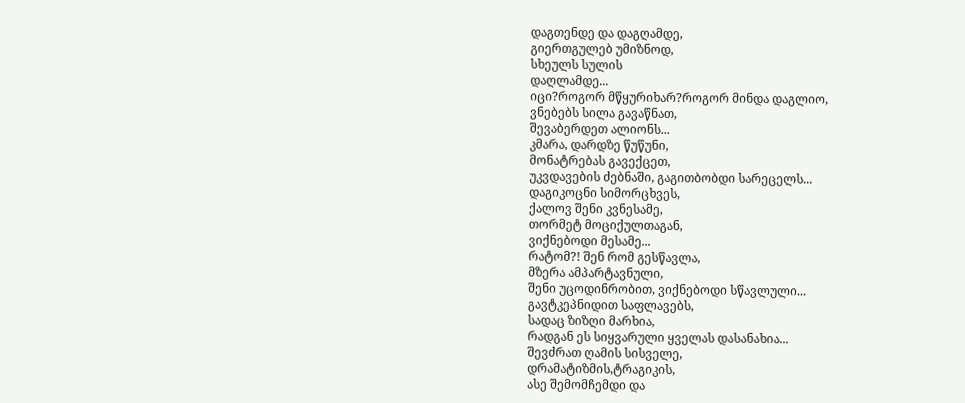დაგთენდე და დაგღამდე,
გიერთგულებ უმიზნოდ,
სხეულს სულის
დაღლამდე...
იცი?როგორ მწყურიხარ?როგორ მინდა დაგლიო,
ვნებებს სილა გავაწნათ,
შევაბერდეთ ალიონს...
კმარა, დარდზე წუწუნი,
მონატრებას გავექცეთ,
უკვდავების ძებნაში, გაგითბობდი სარეცელს...
დაგიკოცნი სიმორცხვეს,
ქალოვ შენი კვნესამე,
თორმეტ მოციქულთაგან,
ვიქნებოდი მესამე...
რატომ?! შენ რომ გესწავლა,
მზერა ამპარტავნული,
შენი უცოდინრობით, ვიქნებოდი სწავლული...
გავტკეპნიდით საფლავებს,
სადაც ზიზღი მარხია,
რადგან ეს სიყვარული ყველას დასანახია...
შევძრათ ღამის სისველე,
დრამატიზმის,ტრაგიკის,
ასე შემომჩემდი და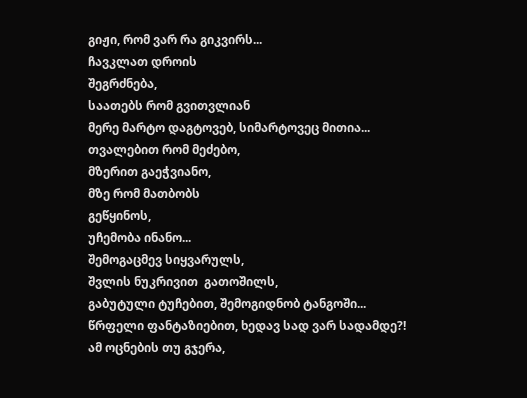გიჟი, რომ ვარ რა გიკვირს...
ჩავკლათ დროის
შეგრძნება,
საათებს რომ გვითვლიან
მერე მარტო დაგტოვებ, სიმარტოვეც მითია...
თვალებით რომ მეძებო,
მზერით გაეჭვიანო,
მზე რომ მათბობს
გეწყინოს,
უჩემობა ინანო...
შემოგაცმევ სიყვარულს,
შვლის ნუკრივით  გათოშილს,
გაბუტული ტუჩებით, შემოგიდნობ ტანგოში...
წრფელი ფანტაზიებით, ხედავ სად ვარ სადამდე?!
ამ ოცნების თუ გჯერა,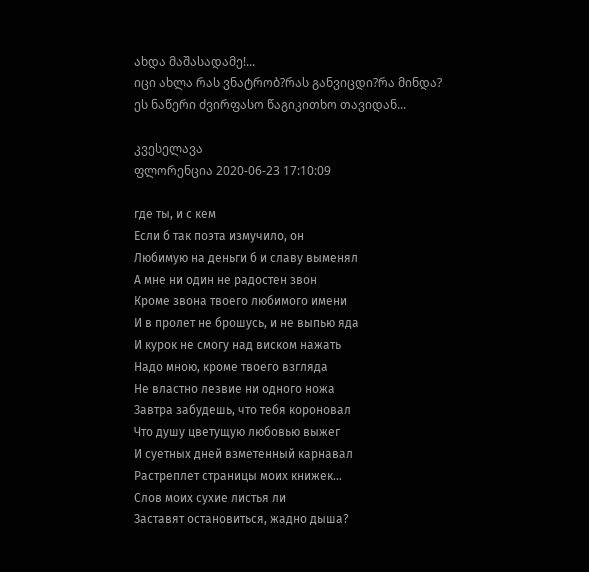ახდა მაშასადამე!...
იცი ახლა რას ვნატრობ?რას განვიცდი?რა მინდა?
ეს ნაწერი ძვირფასო წაგიკითხო თავიდან...

კვესელავა
ფლორენცია 2020-06-23 17:10:09

где ты, и с кем
Если б так поэта измучило, он
Любимую на деньги б и славу выменял
А мне ни один не радостен звон
Кроме звона твоего любимого имени
И в пролет не брошусь, и не выпью яда
И курок не смогу над виском нажать
Надо мною, кроме твоего взгляда
Не властно лезвие ни одного ножа
Завтра забудешь, что тебя короновал
Что душу цветущую любовью выжег
И суетных дней взметенный карнавал
Растреплет страницы моих книжек...
Слов моих сухие листья ли
Заставят остановиться, жадно дыша?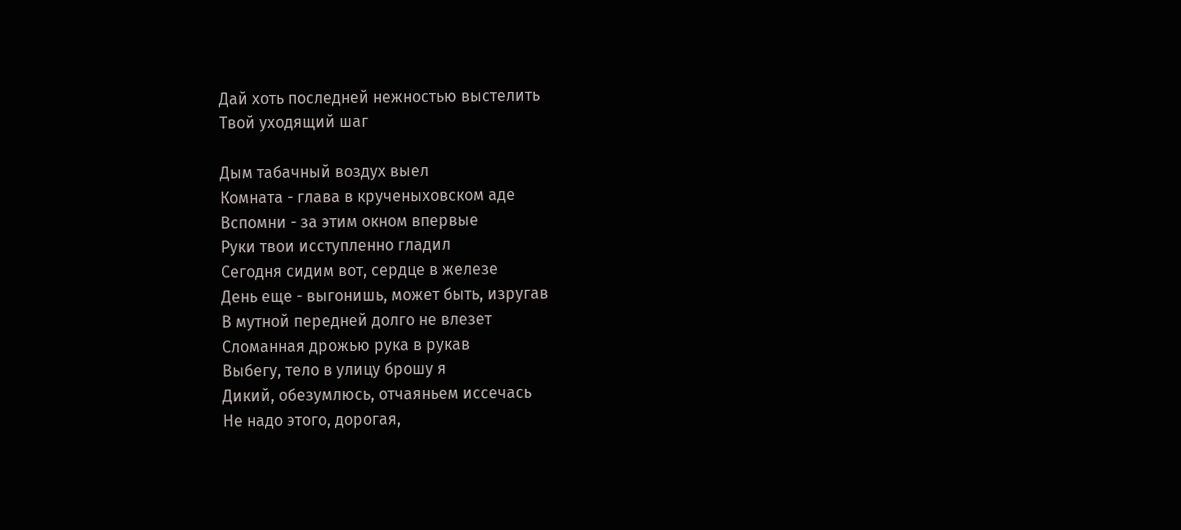Дай хоть последней нежностью выстелить
Твой уходящий шаг

Дым табачный воздух выел
Комната - глава в крученыховском аде
Вспомни - за этим окном впервые
Руки твои исступленно гладил
Сегодня сидим вот, сердце в железе
День еще - выгонишь, может быть, изругав
В мутной передней долго не влезет
Сломанная дрожью рука в рукав
Выбегу, тело в улицу брошу я
Дикий, обезумлюсь, отчаяньем иссечась
Не надо этого, дорогая,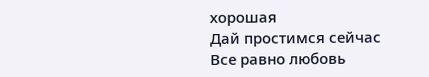хорошая
Дай простимся сейчас
Все равно любовь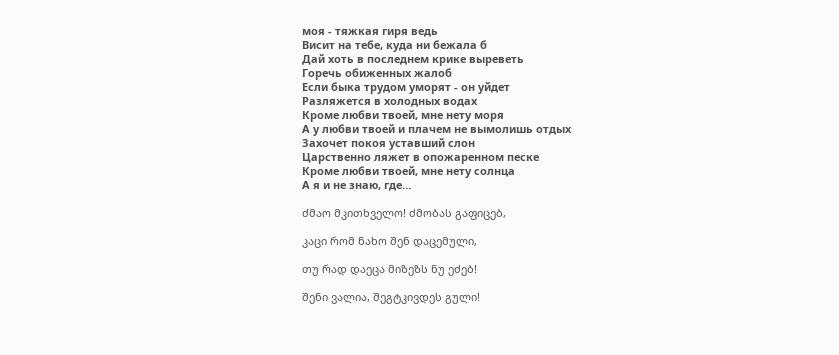моя - тяжкая гиря ведь
Висит на тебе, куда ни бежала б
Дай хоть в последнем крике выреветь
Горечь обиженных жалоб
Если быка трудом уморят - он уйдет
Разляжется в холодных водах
Кроме любви твоей, мне нету моря
А у любви твоей и плачем не вымолишь отдых
Захочет покоя уставший слон
Царственно ляжет в опожаренном песке
Кроме любви твоей, мне нету солнца
А я и не знаю, где…

ძმაო მკითხველო! ძმობას გაფიცებ,

კაცი რომ ნახო შენ დაცემული,

თუ რად დაეცა მიზეზს ნუ ეძებ!

შენი ვალია, შეგტკივდეს გული!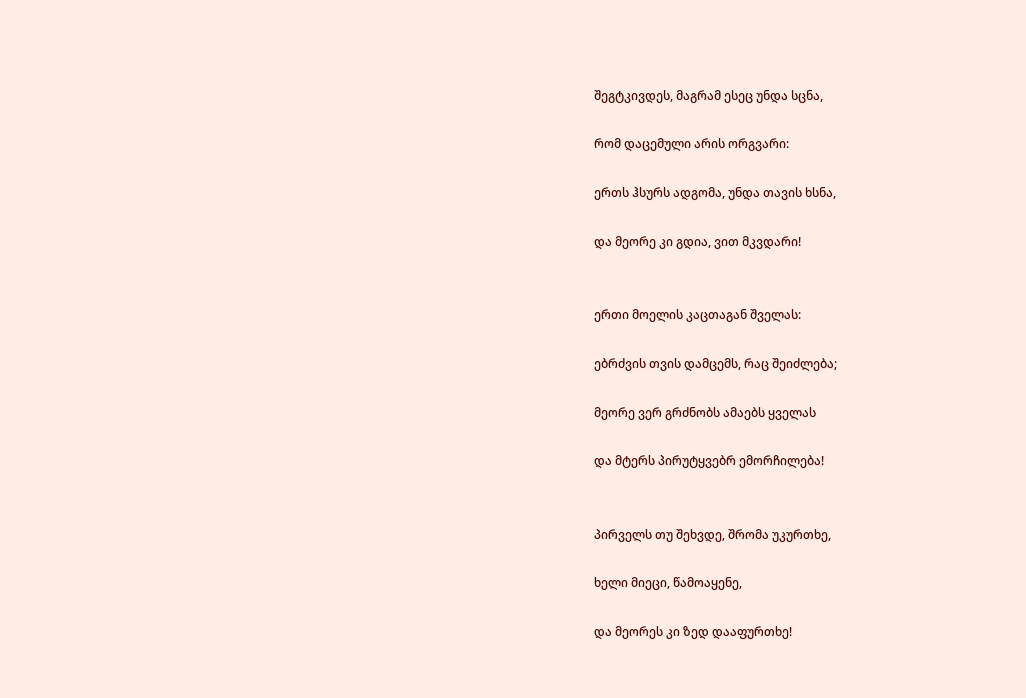შეგტკივდეს, მაგრამ ესეც უნდა სცნა,

რომ დაცემული არის ორგვარი:

ერთს ჰსურს ადგომა, უნდა თავის ხსნა,

და მეორე კი გდია, ვით მკვდარი!


ერთი მოელის კაცთაგან შველას:

ებრძვის თვის დამცემს, რაც შეიძლება;

მეორე ვერ გრძნობს ამაებს ყველას

და მტერს პირუტყვებრ ემორჩილება!


პირველს თუ შეხვდე, შრომა უკურთხე,

ხელი მიეცი, წამოაყენე,

და მეორეს კი ზედ დააფურთხე!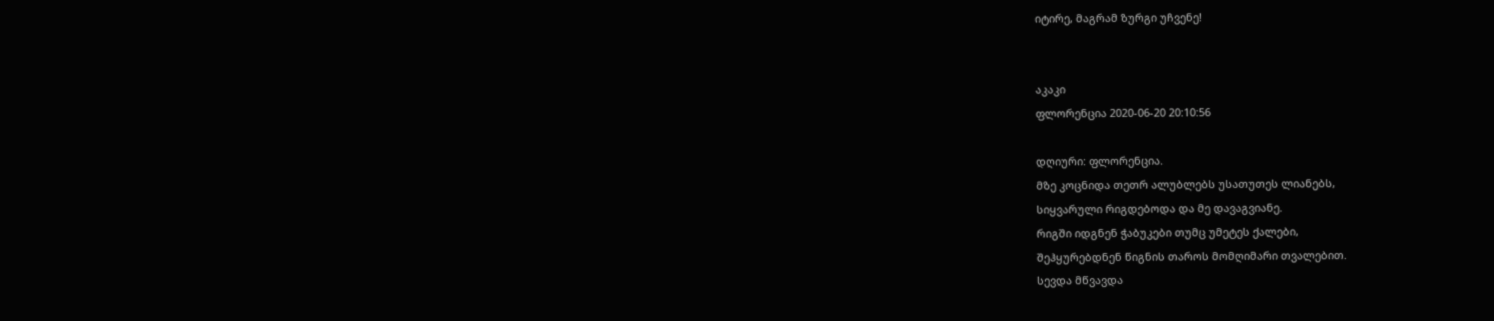იტირე, მაგრამ ზურგი უჩვენე!


აკაკი
ფლორენცია 2020-06-20 20:10:56

დღიური: ფლორენცია.
მზე კოცნიდა თეთრ ალუბლებს უსათუთეს ლიანებს,
სიყვარული რიგდებოდა და მე დავაგვიანე.
რიგში იდგნენ ჭაბუკები თუმც უმეტეს ქალები,
შეჰყურებდნენ წიგნის თაროს მომღიმარი თვალებით.
სევდა მწვავდა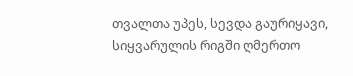თვალთა უპეს, სევდა გაურიყავი,
სიყვარულის რიგში ღმერთო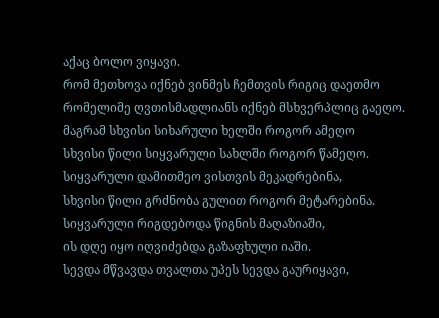აქაც ბოლო ვიყავი.
რომ მეთხოვა იქნებ ვინმეს ჩემთვის რიგიც დაეთმო
რომელიმე ღვთისმადლიანს იქნებ მსხვერპლიც გაეღო.
მაგრამ სხვისი სიხარული ხელში როგორ ამეღო
სხვისი წილი სიყვარული სახლში როგორ წამეღო.
სიყვარული დამითმეო ვისთვის მეკადრებინა,
სხვისი წილი გრძნობა გულით როგორ მეტარებინა.
სიყვარული რიგდებოდა წიგნის მაღაზიაში,
ის დღე იყო იღვიძებდა გაზაფხული იაში.
სევდა მწვავდა თვალთა უპეს სევდა გაურიყავი,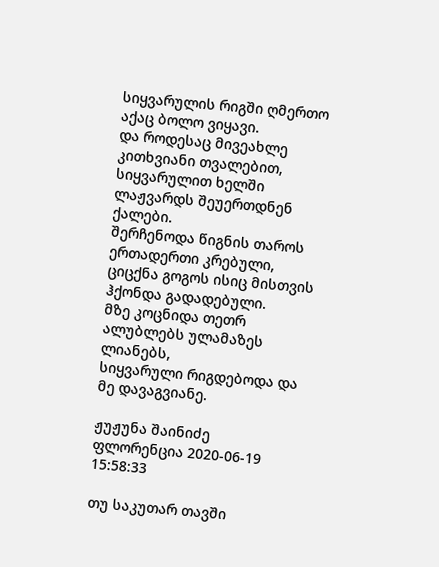სიყვარულის რიგში ღმერთო აქაც ბოლო ვიყავი.
და როდესაც მივეახლე კითხვიანი თვალებით,
სიყვარულით ხელში ლაჟვარდს შეუერთდნენ ქალები.
შერჩენოდა წიგნის თაროს ერთადერთი კრებული,
ციცქნა გოგოს ისიც მისთვის ჰქონდა გადადებული.
მზე კოცნიდა თეთრ ალუბლებს ულამაზეს ლიანებს,
სიყვარული რიგდებოდა და მე დავაგვიანე.

ჟუჟუნა შაინიძე
ფლორენცია 2020-06-19 15:58:33

თუ საკუთარ თავში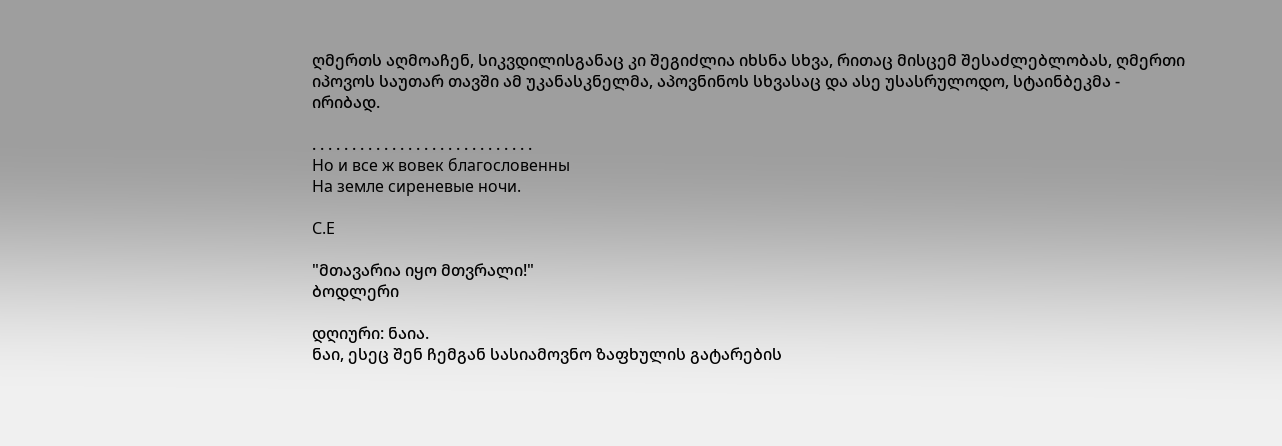ღმერთს აღმოაჩენ, სიკვდილისგანაც კი შეგიძლია იხსნა სხვა, რითაც მისცემ შესაძლებლობას, ღმერთი იპოვოს საუთარ თავში ამ უკანასკნელმა, აპოვნინოს სხვასაც და ასე უსასრულოდო, სტაინბეკმა - ირიბად.

. . . . . . . . . . . . . . . . . . . . . . . . . . . .
Но и все ж вовек благословенны
На земле сиреневые ночи.

С.Е

"მთავარია იყო მთვრალი!"
ბოდლერი

დღიური: ნაია.
ნაი, ესეც შენ ჩემგან სასიამოვნო ზაფხულის გატარების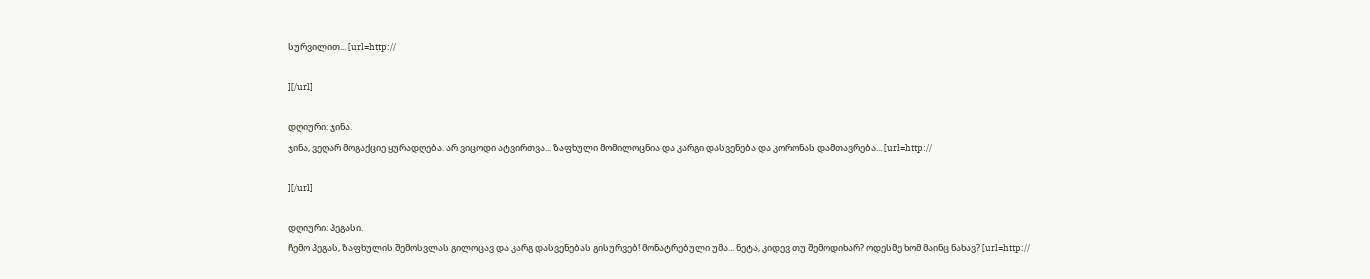სურვილით... [url=http://

][/url]

დღიური: ჯინა.
ჯინა, ვეღარ მოგაქციე ყურადღება. არ ვიცოდი ატვირთვა... ზაფხული მომილოცნია და კარგი დასვენება და კორონას დამთავრება... [url=http://

][/url]

დღიური: პეგასი.
ჩემო პეგას, ზაფხულის შემოსვლას გილოცავ და კარგ დასვენებას გისურვებ! მონატრებული უმა... ნეტა, კიდევ თუ შემოდიხარ? ოდესმე ხომ მაინც ნახავ? [url=http://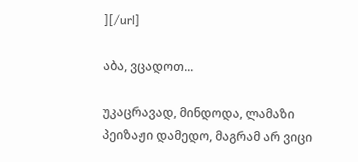][/url]

აბა, ვცადოთ...

უკაცრავად, მინდოდა, ლამაზი პეიზაჟი დამედო, მაგრამ არ ვიცი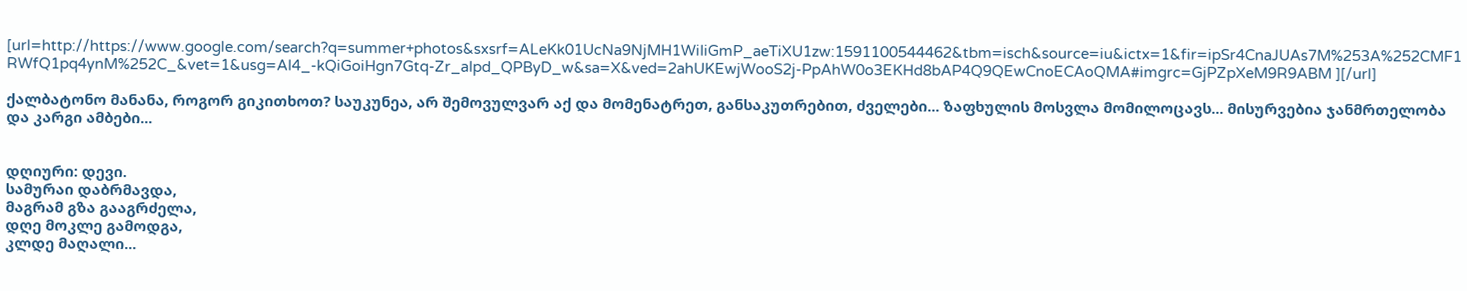[url=http://https://www.google.com/search?q=summer+photos&sxsrf=ALeKk01UcNa9NjMH1WiIiGmP_aeTiXU1zw:1591100544462&tbm=isch&source=iu&ictx=1&fir=ipSr4CnaJUAs7M%253A%252CMF1RWfQ1pq4ynM%252C_&vet=1&usg=AI4_-kQiGoiHgn7Gtq-Zr_aIpd_QPByD_w&sa=X&ved=2ahUKEwjWooS2j-PpAhW0o3EKHd8bAP4Q9QEwCnoECAoQMA#imgrc=GjPZpXeM9R9ABM ][/url]

ქალბატონო მანანა, როგორ გიკითხოთ? საუკუნეა, არ შემოვულვარ აქ და მომენატრეთ, განსაკუთრებით, ძველები... ზაფხულის მოსვლა მომილოცავს... მისურვებია ჯანმრთელობა და კარგი ამბები...


დღიური: დევი.
სამურაი დაბრმავდა,
მაგრამ გზა გააგრძელა,
დღე მოკლე გამოდგა,
კლდე მაღალი...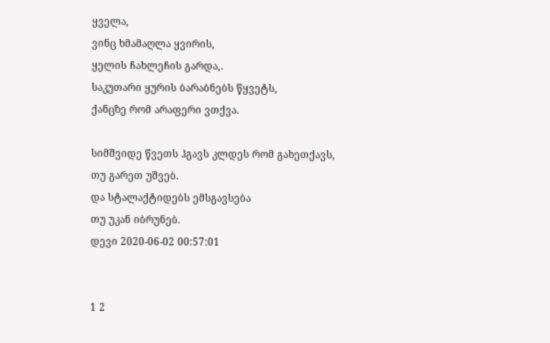ყველა,
ვინც ხმამაღლა ყვირის,
ყელის ჩახლეჩის გარდა,.
საკუთარი ყურის ბარაბნებს წყვეტს,
ქანცზე რომ არაფერი ვთქვა.

სიმშვიდე წვეთს ჰგავს კლდეს რომ გახეთქავს,
თუ გარეთ უშვებ.
და სტალაქტიდებს ემსგავსება
თუ უკან იბრუნებ.
დევი 2020-06-02 00:57:01


1 2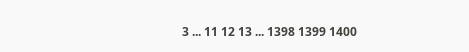3 ... 11 12 13 ... 1398 1399 1400